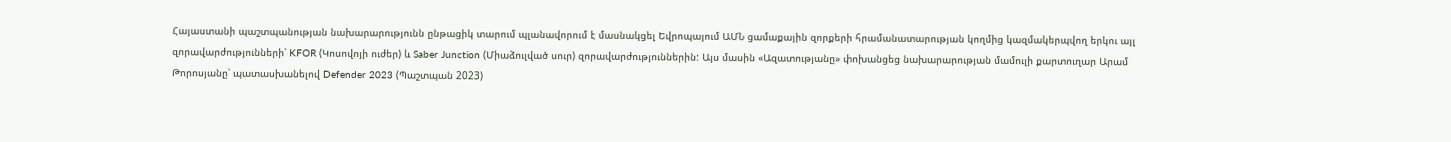Հայաստանի պաշտպանության նախարարությունն ընթացիկ տարում պլանավորում է մասնակցել Եվրոպայում ԱՄՆ ցամաքային զորքերի հրամանատարության կողմից կազմակերպվող երկու այլ զորավարժությունների՝ KFOR (Կոսովոյի ուժեր) և Saber Junction (Միաձուլված սուր) զորավարժություններին: Այս մասին «Ազատությանը» փոխանցեց նախարարության մամուլի քարտուղար Արամ Թորոսյանը՝ պատասխանելով Defender 2023 (Պաշտպան 2023)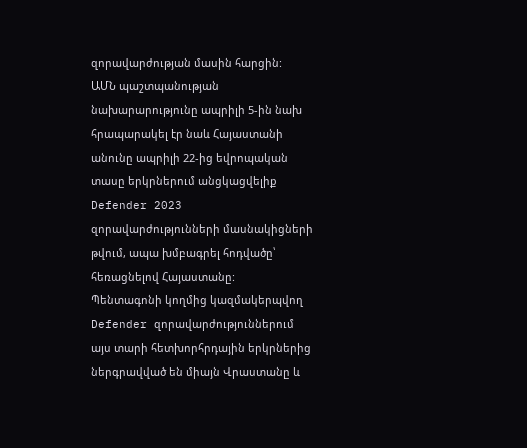զորավարժության մասին հարցին:
ԱՄՆ պաշտպանության նախարարությունը ապրիլի 5-ին նախ հրապարակել էր նաև Հայաստանի անունը ապրիլի 22-ից եվրոպական տասը երկրներում անցկացվելիք Defender 2023 զորավարժությունների մասնակիցների թվում, ապա խմբագրել հոդվածը՝ հեռացնելով Հայաստանը:
Պենտագոնի կողմից կազմակերպվող Defender զորավարժություններում այս տարի հետխորհրդային երկրներից ներգրավված են միայն Վրաստանը և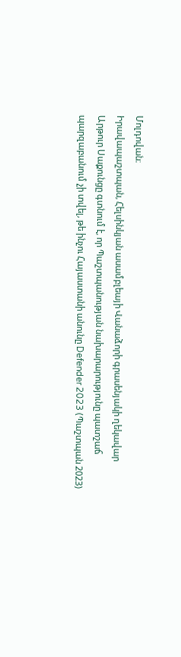Մոլդովան։
Իրավապաշտպան, Հելսինկյան ասամբլեայի Վանաձորի գրասենյակի ղեկավար Արթուր Սաքունցը գտնում է, որ Պաշտպանության նախարարությունը պատշաճ պարզաբանում չի տվել, թե ինչու Հայաստանի անունը Defender 2023 (Պաշտպան 2023)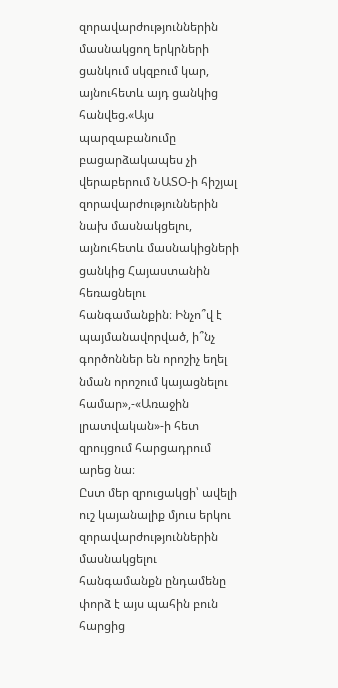զորավարժություններին մասնակցող երկրների ցանկում սկզբում կար, այնուհետև այդ ցանկից հանվեց.«Այս պարզաբանումը բացարձակապես չի վերաբերում ՆԱՏՕ-ի հիշյալ զորավարժություններին նախ մասնակցելու, այնուհետև մասնակիցների ցանկից Հայաստանին հեռացնելու հանգամանքին։ Ինչո՞վ է պայմանավորված, ի՞նչ գործոններ են որոշիչ եղել նման որոշում կայացնելու համար»,-«Առաջին լրատվական»-ի հետ զրույցում հարցադրում արեց նա։
Ըստ մեր զրուցակցի՝ ավելի ուշ կայանալիք մյուս երկու զորավարժություններին մասնակցելու հանգամանքն ընդամենը փորձ է այս պահին բուն հարցից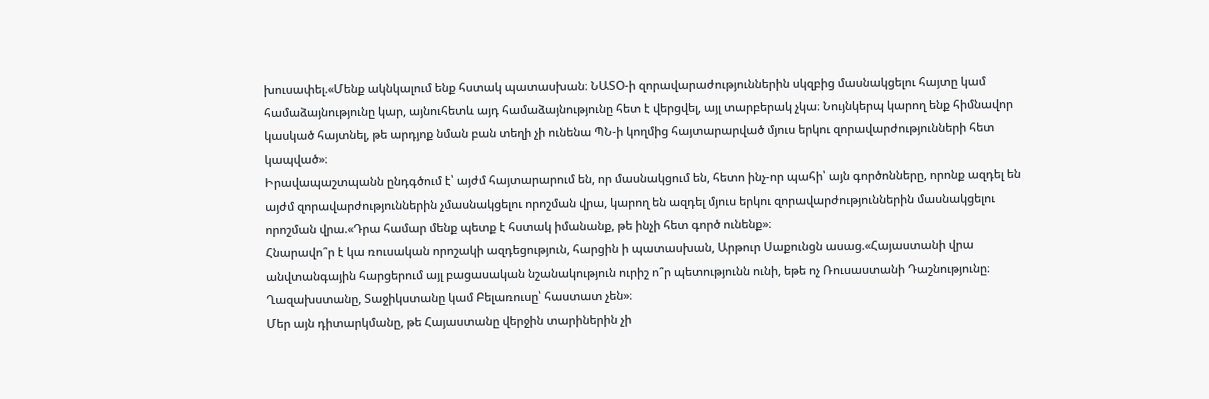խուսափել.«Մենք ակնկալում ենք հստակ պատասխան։ ՆԱՏՕ-ի զորավարաժություններին սկզբից մասնակցելու հայտը կամ համաձայնությունը կար, այնուհետև այդ համաձայնությունը հետ է վերցվել, այլ տարբերակ չկա։ Նույնկերպ կարող ենք հիմնավոր կասկած հայտնել, թե արդյոք նման բան տեղի չի ունենա ՊՆ-ի կողմից հայտարարված մյուս երկու զորավարժությունների հետ կապված»։
Իրավապաշտպանն ընդգծում է՝ այժմ հայտարարում են, որ մասնակցում են, հետո ինչ-որ պահի՝ այն գործոնները, որոնք ազդել են այժմ զորավարժություններին չմասնակցելու որոշման վրա, կարող են ազդել մյուս երկու զորավարժություններին մասնակցելու որոշման վրա.«Դրա համար մենք պետք է հստակ իմանանք, թե ինչի հետ գործ ունենք»։
Հնարավո՞ր է կա ռուսական որոշակի ազդեցություն, հարցին ի պատասխան, Արթուր Սաքունցն ասաց.«Հայաստանի վրա անվտանգային հարցերում այլ բացասական նշանակություն ուրիշ ո՞ր պետությունն ունի, եթե ոչ Ռուսաստանի Դաշնությունը։ Ղազախստանը, Տաջիկստանը կամ Բելառուսը՝ հաստատ չեն»։
Մեր այն դիտարկմանը, թե Հայաստանը վերջին տարիներին չի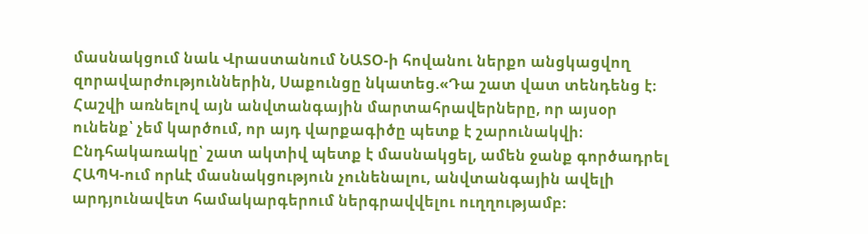մասնակցում նաև Վրաստանում ՆԱՏՕ-ի հովանու ներքո անցկացվող զորավարժություններին, Սաքունցը նկատեց.«Դա շատ վատ տենդենց է։ Հաշվի առնելով այն անվտանգային մարտահրավերները, որ այսօր ունենք՝ չեմ կարծում, որ այդ վարքագիծը պետք է շարունակվի։ Ընդհակառակը՝ շատ ակտիվ պետք է մասնակցել, ամեն ջանք գործադրել ՀԱՊԿ-ում որևէ մասնակցություն չունենալու, անվտանգային ավելի արդյունավետ համակարգերում ներգրավվելու ուղղությամբ։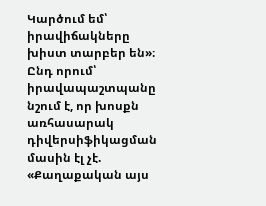Կարծում եմ՝ իրավիճակները խիստ տարբեր են»։
Ընդ որում՝ իրավապաշտպանը նշում է, որ խոսքն առհասարակ դիվերսիֆիկացման մասին էլ չէ. «Քաղաքական այս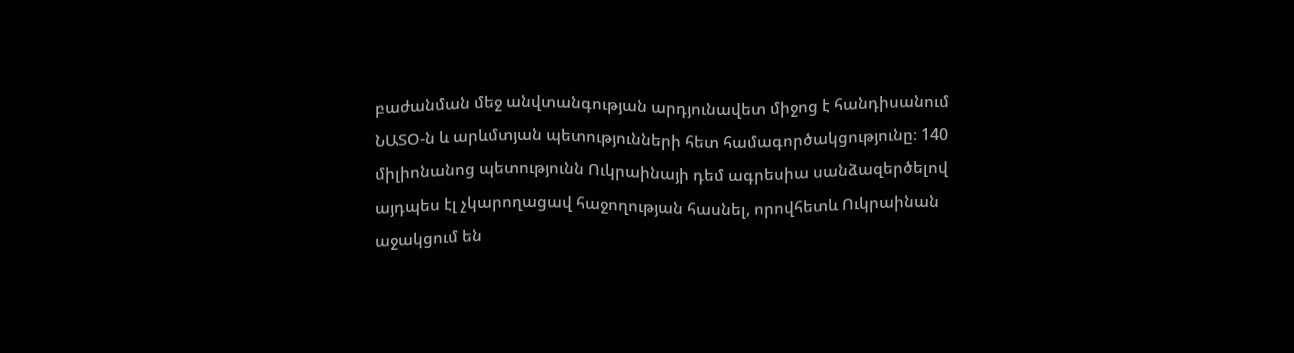բաժանման մեջ անվտանգության արդյունավետ միջոց է հանդիսանում ՆԱՏՕ-ն և արևմտյան պետությունների հետ համագործակցությունը։ 140 միլիոնանոց պետությունն Ուկրաինայի դեմ ագրեսիա սանձազերծելով այդպես էլ չկարողացավ հաջողության հասնել, որովհետև Ուկրաինան աջակցում են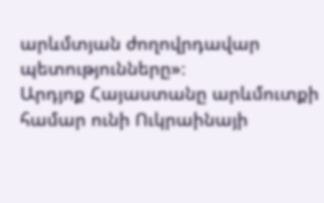արևմտյան ժողովրդավար պետությունները»։
Արդյոք Հայաստանը արևմուտքի համար ունի Ուկրաինայի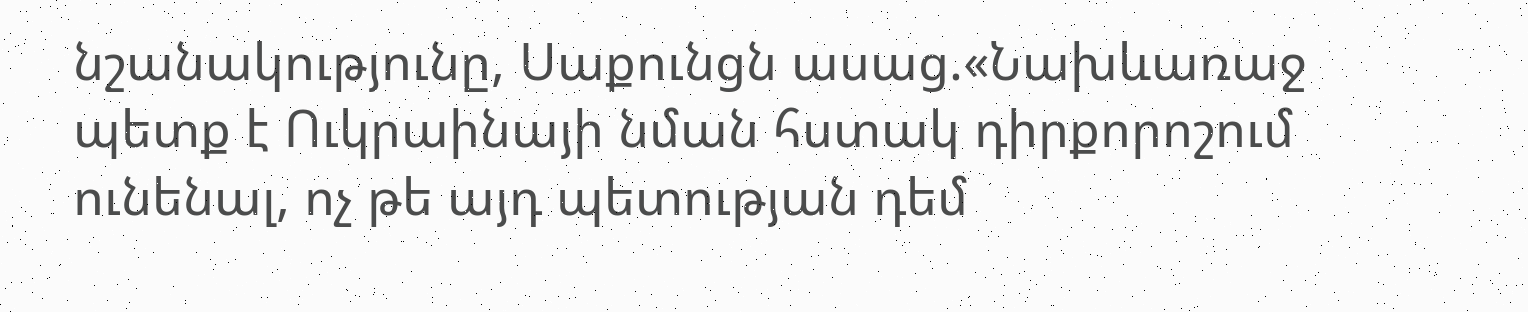նշանակությունը, Սաքունցն ասաց.«Նախևառաջ պետք է Ուկրաինայի նման հստակ դիրքորոշում ունենալ, ոչ թե այդ պետության դեմ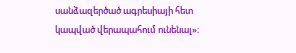սանձազերծած ագրեսիայի հետ կապված վերապահում ունենալ»։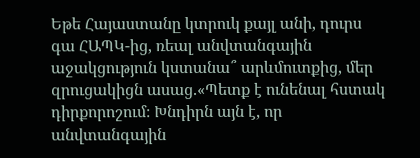Եթե Հայաստանը կտրուկ քայլ անի, դուրս գա ՀԱՊԿ-ից, ռեալ անվտանգային աջակցություն կստանա՞ արևմուտքից, մեր զրուցակիցն ասաց.«Պետք է ունենալ հստակ դիրքորոշում։ Խնդիրն այն է, որ անվտանգային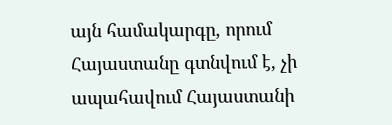այն համակարգը, որում Հայաստանը գտնվում է, չի ապահավում Հայաստանի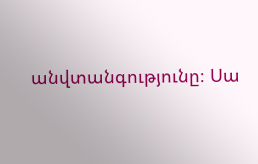անվտանգությունը։ Սա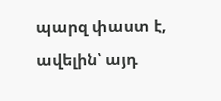պարզ փաստ է, ավելին՝ այդ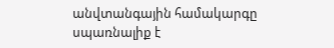անվտանգային համակարգը սպառնալիք է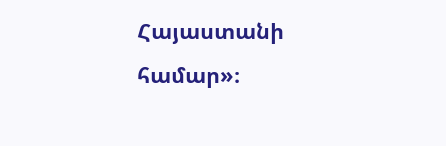Հայաստանի համար»։